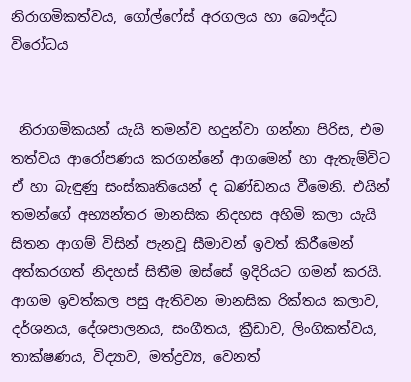නිරාගමිකත්වය, ගෝල්ෆේස් අරගලය හා බෞද්ධ විරෝධය


 නිරාගමිකයන් යැයි තමන්ව හදුන්වා ගන්නා පිරිස, එම තත්වය ආරෝපණය කරගන්නේ ආගමෙන් හා ඇතැම්විට ඒ හා බැඳුණු සංස්කෘතියෙන් ද ඛණ්ඩනය වීමෙනි. එයින් තමන්ගේ අභ්‍යන්තර මානසික නිදහස අහිමි කලා යැයි සිතන ආගම් විසින් පැනවූ සීමාවන් ඉවත් කිරීමෙන් අත්කරගත් නිදහස් සිතීම ඔස්සේ ඉදිරියට ගමන් කරයි. ආගම ඉවත්කල පසු ඇතිවන මානසික රික්තය කලාව, දර්ශනය, දේශපාලනය, සංගීතය, ක්‍රීඩාව, ලිංගිකත්වය, තාක්ෂණය, විද්‍යාව, මත්ද්‍රව්‍ය, වෙනත්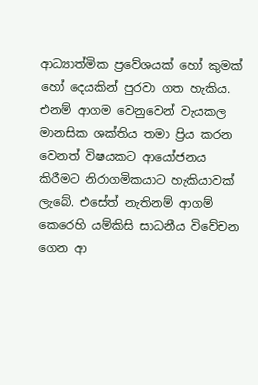ආධ්‍යාත්මික ප්‍රවේශයක් හෝ කුමක් හෝ දෙයකින් පුරවා ගත හැකිය. එනම් ආගම වෙනුවෙන් වැයකල මානසික ශක්තිය තමා ප්‍රිය කරන වෙනත් විෂයකට ආයෝජනය කිරීමට නිරාගමිකයාට හැකියාවක් ලැබේ. එසේත් නැතිනම් ආගම් කෙරෙහි යම්කිසි සාධනීය විවේචන ගෙන ආ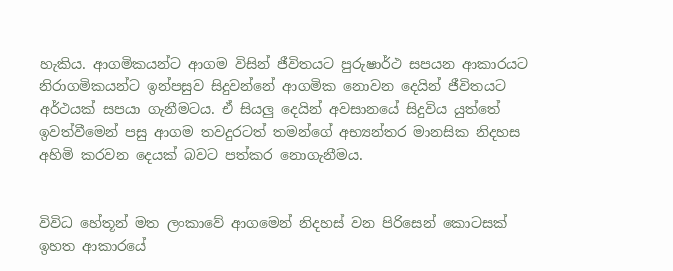හැකිය. ආගමිකයන්ට ආගම විසින් ජීවිතයට පුරුෂාර්ථ සපයන ආකාරයට නිරාගමිකයන්ට ඉන්පසුව සිදුවන්නේ ආගමික නොවන දෙයින් ජීවිතයට අර්ථයක් සපයා ගැනීමටය. ඒ සියලු දෙයින් අවසානයේ සිදුවිය යුත්තේ ඉවත්වීමෙන් පසු ආගම තවදුරටත් තමන්ගේ අභ්‍යන්තර මානසික නිදහස අහිමි කරවන දෙයක් බවට පත්කර නොගැනීමය.


විවිධ හේතූන් මත ලංකාවේ ආගමෙන් නිදහස් වන පිරිසෙන් කොටසක් ඉහත ආකාරයේ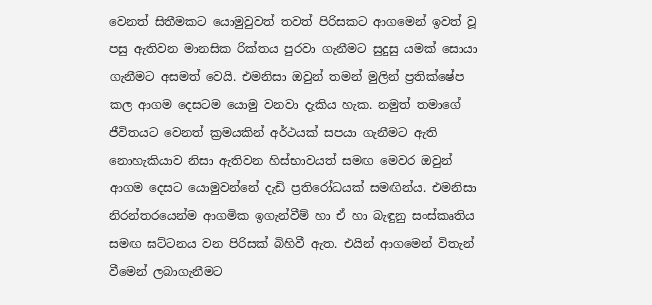වෙනත් සිතීමකට යොමුවුවත් තවත් පිරිසකට ආගමෙන් ඉවත් වූ පසු ඇතිවන මානසික රික්තය පුරවා ගැනීමට සුදුසු යමක් සොයා ගැනීමට අසමත් වෙයි. එමනිසා ඔවුන් තමන් මුලින් ප්‍රතික්ෂේප කල ආගම දෙසටම යොමු වනවා දැකිය හැක. නමුත් තමාගේ ජීවිතයට වෙනත් ක්‍රමයකින් අර්ථයක් සපයා ගැනීමට ඇති නොහැකියාව නිසා ඇතිවන හිස්භාවයත් සමඟ මෙවර ඔවුන් ආගම දෙසට යොමුවන්නේ දැඩි ප්‍රතිරෝධයක් සමඟින්ය. එමනිසා නිරන්තරයෙන්ම ආගමික ඉගැන්වීම් හා ඒ හා බැඳුනු සංස්කෘතිය සමඟ ඝට්ටනය වන පිරිසක් බිහිවී ඇත. එයින් ආගමෙන් විතැන් වීමෙන් ලබාගැනීමට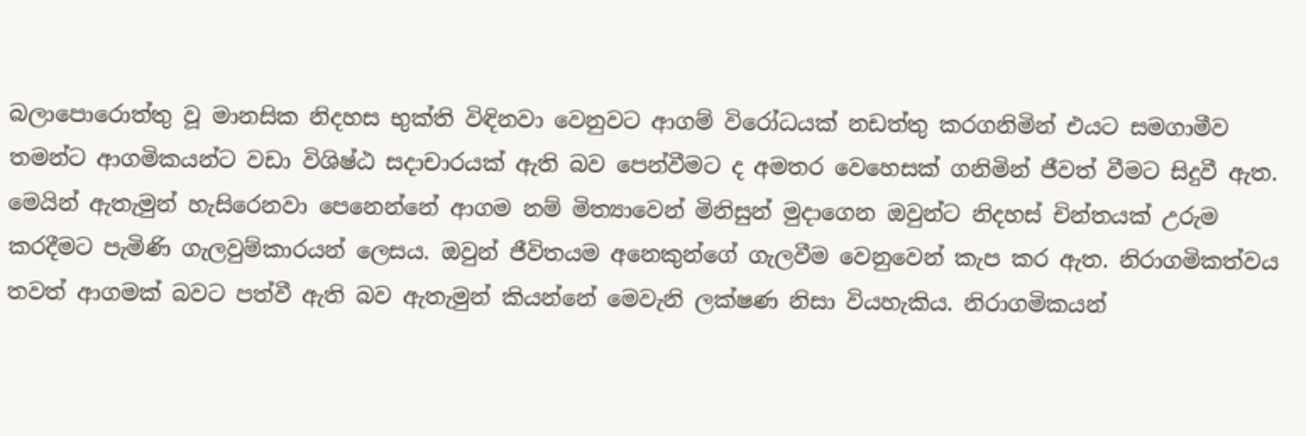බලාපොරොත්තු වූ මානසික නිදහස භුක්ති විඳිනවා වෙනුවට ආගම් විරෝධයක් නඩත්තු කරගනිමින් එයට සමගාමීව තමන්ට ආගමිකයන්ට වඩා විශිෂ්ඨ සදාචාරයක් ඇති බව පෙන්වීමට ද අමතර වෙහෙසක් ගනිමින් ජීවත් වීමට සිදුවී ඇත. මෙයින් ඇතැමුන් හැසිරෙනවා පෙනෙන්නේ ආගම නම් මිත්‍යාවෙන් මිනිසුන් මුදාගෙන ඔවුන්ට නිදහස් චින්තයක් උරුම කරදීමට පැමිණි ගැලවුම්කාරයන් ලෙසය. ඔවුන් ජීවිතයම අනෙකුන්ගේ ගැලවීම වෙනුවෙන් කැප කර ඇත. නිරාගමිකත්වය තවත් ආගමක් බවට පත්වී ඇති බව ඇතැමුන් කියන්නේ මෙවැනි ලක්ෂණ නිසා වියහැකිය. නිරාගමිකයන්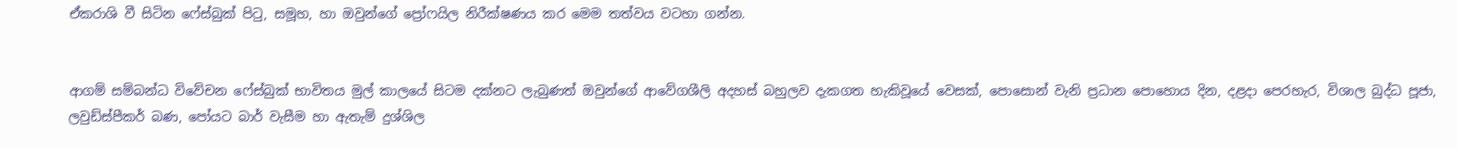ඒකරාශි වී සිටින ෆේස්බුක් පිටු, සමූහ, හා ඔවුන්ගේ ප්‍රෝෆයිල නිරීක්ෂණය කර මෙම තත්වය වටහා ගන්න.


ආගම් සම්බන්ධ විවේචන ෆේස්බුක් භාවිතය මුල් කාලයේ සිටම දක්නට ලැබුණත් ඔවුන්ගේ ආවේගශීලි අදහස් බහුලව දැකගත හැකිවූයේ වෙසක්, පොසොන් වැනි ප්‍රධාන පොහොය දින, දළදා පෙරහැර, විශාල බුද්ධ පූජා, ලවුඩ්ස්පීකර් බණ, පෝයට බාර් වැසීම හා ඇතැම් දුශ්ශිල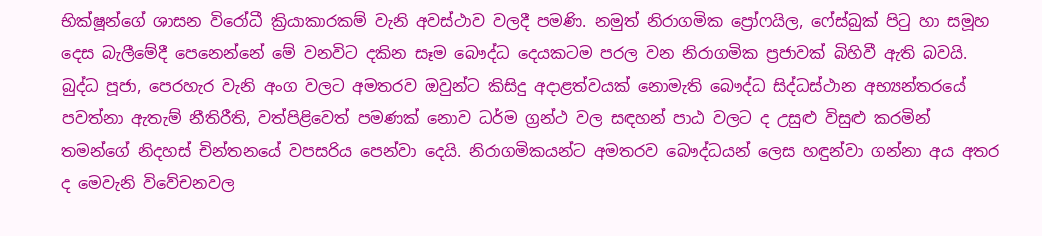භික්ෂූන්ගේ ශාසන විරෝධී ක්‍රියාකාරකම් වැනි අවස්ථාව වලදී පමණි. නමුත් නිරාගමික ප්‍රෝෆයිල, ෆේස්බුක් පිටු හා සමූහ දෙස බැලීමේදී පෙනෙන්නේ මේ වනවිට දකින සෑම බෞද්ධ දෙයකටම පරල වන නිරාගමික ප්‍රජාවක් බිහිවී ඇති බවයි. බුද්ධ පූජා, පෙරහැර වැනි අංග වලට අමතරව ඔවුන්ට කිසිදු අදාළත්වයක් නොමැති බෞද්ධ සිද්ධස්ථාන අභ්‍යන්තරයේ පවත්නා ඇතැම් නීතිරීති, වත්පිළිවෙත් පමණක් නොව ධර්ම ග්‍රන්ථ වල සඳහන් පාඨ වලට ද උසුළු විසුළු කරමින් තමන්ගේ නිදහස් චින්තනයේ වපසරිය පෙන්වා දෙයි. නිරාගමිකයන්ට අමතරව බෞද්ධයන් ලෙස හඳුන්වා ගන්නා අය අතර ද මෙවැනි විවේචනවල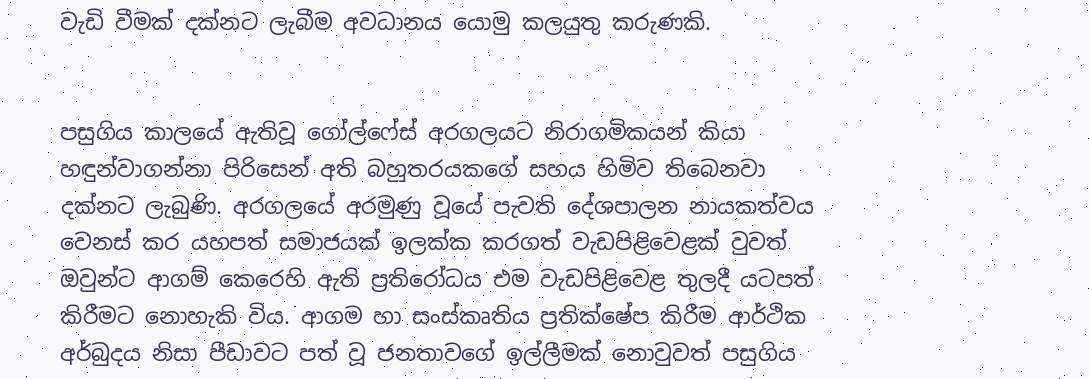වැඩි වීමක් දක්නට ලැබීම අවධානය යොමු කලයුතු කරුණකි.


පසුගිය කාලයේ ඇතිවූ ගෝල්ෆේස් අරගලයට නිරාගමිකයන් කියා හඳුන්වාගන්නා පිරිසෙන් අති බහුතරයකගේ සහය හිමිව තිබෙනවා දක්නට ලැබුණි. අරගලයේ අරමුණු වූයේ පැවති දේශපාලන නායකත්වය වෙනස් කර යහපත් සමාජයක් ඉලක්ක කරගත් වැඩපිළිවෙළක් වුවත් ඔවුන්ට ආගම් කෙරෙහි ඇති ප්‍රතිරෝධය එම වැඩපිළිවෙළ තුලදී යටපත් කිරීමට නොහැකි විය. ආගම හා සංස්කෘතිය ප්‍රතික්ෂේප කිරීම ආර්ථික අර්බුදය නිසා පීඩාවට පත් වූ ජනතාවගේ ඉල්ලීමක් නොවුවත් පසුගිය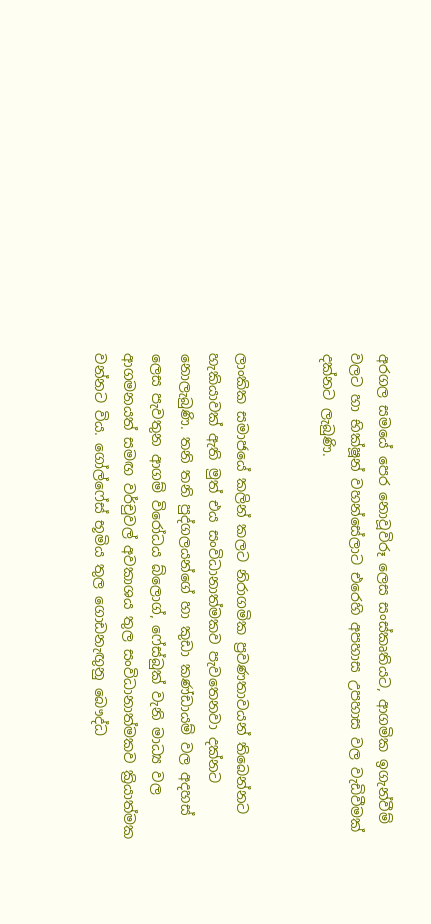අරගල සමයේ පෙර නොවූවිරූ ලෙස සංස්කෘතියට, ආගමික ඉගැන්වීම් වලට හා භික්ෂූන් වහන්සේලාට එරෙහි අපහාස උපහාස වල වැඩිවීමක් දක්නට ලැබුණි.


ලාංකික සමාජයේ කලින් කලට නිරාගමික ප්‍රවණතාවයන් තිබෙන්නට හැකියාවක් ඇති මුත් එය සංවිධානාත්මකව පැවතෙනවා දක්නට නොලැබුණි. තනි තනි පුද්ගලයන්ගේ හා කුඩා කණ්ඩායම් වල අදහස් ලෙස පැවතුන ආගම් විරෝධය බ්ලොග්, ෆේස්බුක් වැනි මාධ්‍ය වල ආගමනයත් සමඟ වර්චුවල් අවකාශය තුල සංවිධානාත්මකව ක්‍රියාත්මක වන්නට විය. ගෝල්ෆේස් භූමිය තුල ගොඩනැඟුනු බෞද්ධ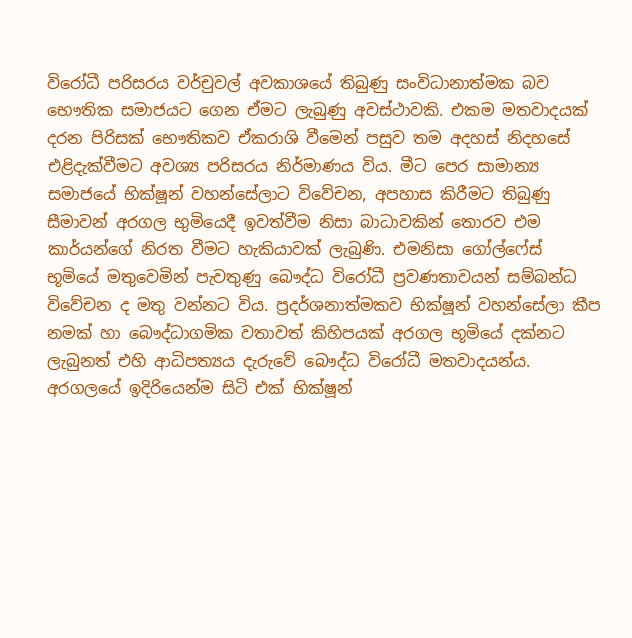විරෝධී පරිසරය වර්චුවල් අවකාශයේ තිබුණු සංවිධානාත්මක බව භෞතික සමාජයට ගෙන ඒමට ලැබුණු අවස්ථාවකි. එකම මතවාදයක් දරන පිරිසක් භෞතිකව ඒකරාශි වීමෙන් පසුව තම අදහස් නිදහසේ එළිදැක්වීමට අවශ්‍ය පරිසරය නිර්මාණය විය. මීට පෙර සාමාන්‍ය සමාජයේ භික්ෂූන් වහන්සේලාට විවේචන, අපහාස කිරීමට තිබුණු සීමාවන් අරගල භුමියෙදී ඉවත්වීම නිසා බාධාවකින් තොරව එම කාර්යන්ගේ නිරත වීමට හැකියාවක් ලැබුණි. එමනිසා ගෝල්ෆේස් භූමියේ මතුවෙමින් පැවතුණු බෞද්ධ විරෝධී ප්‍රවණතාවයන් සම්බන්ධ විවේචන ද මතු වන්නට විය. ප්‍රදර්ශනාත්මකව භික්ෂූන් වහන්සේලා කීප නමක් හා බෞද්ධාගමික වතාවත් කිහිපයක් අරගල භූමියේ දක්නට ලැබුනත් එහි ආධිපත්‍යය දැරුවේ බෞද්ධ විරෝධී මතවාදයන්ය. අරගලයේ ඉදිරියෙන්ම සිටි එක් භික්ෂූන්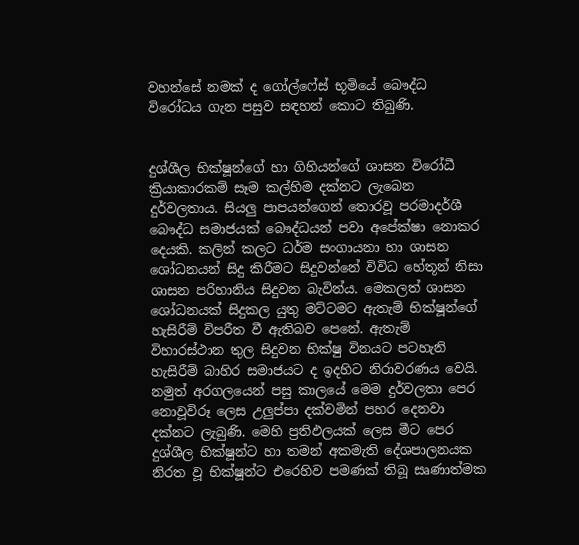වහන්සේ නමක් ද ගෝල්ෆේස් භූමියේ බෞද්ධ විරෝධය ගැන පසුව සඳහන් කොට තිබුණි.


දුශ්ශීල භික්ෂූන්ගේ හා ගිහියන්ගේ ශාසන විරෝධී ක්‍රියාකාරකම් සෑම කල්හිම දක්නට ලැබෙන දුර්වලතාය. සියලු පාපයන්ගෙන් තොරවූ පරමාදර්ශී බෞද්ධ සමාජයක් බෞද්ධයන් පවා අපේක්ෂා නොකර දෙයකි. කලින් කලට ධර්ම සංගායනා හා ශාසන ශෝධනයන් සිදු කිරීමට සිදුවන්නේ විවිධ හේතූන් නිසා ශාසන පරිහානිය සිදුවන බැවින්ය. මෙකලත් ශාසන ශෝධනයක් සිදුකල යුතු මට්ටමට ඇතැම් භික්ෂූන්ගේ හැසිරීම් විපරීත වී ඇතිබව පෙනේ. ඇතැම් විහාරස්ථාන තුල සිදුවන භික්ෂු විනයට පටහැනි හැසිරීම් බාහිර සමාජයට ද ඉදහිට නිරාවරණය වෙයි. නමුත් අරගලයෙන් පසු කාලයේ මෙම දුර්වලතා පෙර නොවූවිරූ ලෙස උලුප්පා දක්වමින් පහර දෙනවා දක්නට ලැබුණි. මෙහි ප්‍රතිඵලයක් ලෙස මීට පෙර දුශ්ශීල භික්ෂූන්ට හා තමන් අකමැති දේශපාලනයක නිරත වූ භික්ෂූන්ට එරෙහිව පමණක් තිබූ සෘණාත්මක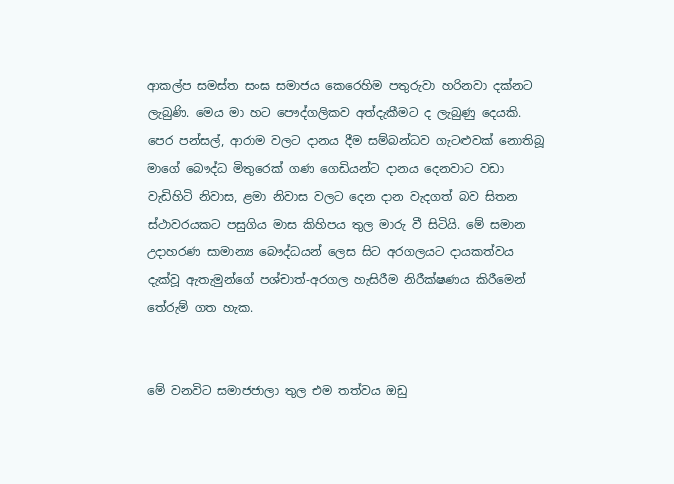ආකල්ප සමස්ත සංඝ සමාජය කෙරෙහිම පතුරුවා හරිනවා දක්නට ලැබුණි. මෙය මා හට පෞද්ගලිකව අත්දැකීමට ද ලැබුණු දෙයකි. පෙර පන්සල්, ආරාම වලට දානය දීම සම්බන්ධව ගැටළුවක් නොතිබූ මාගේ බෞද්ධ මිතුරෙක් ගණ ගෙඩියන්ට දානය දෙනවාට වඩා වැඩිහිටි නිවාස, ළමා නිවාස වලට දෙන දාන වැදගත් බව සිතන ස්ථාවරයකට පසුගිය මාස කිහිපය තුල මාරු වී සිටියි. මේ සමාන උදාහරණ සාමාන්‍ය බෞද්ධයන් ලෙස සිට අරගලයට දායකත්වය දැක්වූ ඇතැමුන්ගේ පශ්චාත්-අරගල හැසිරීම නිරීක්ෂණය කිරීමෙන් තේරුම් ගත හැක.


මේ වනවිට සමාජජාලා තුල එම තත්වය ඔඩු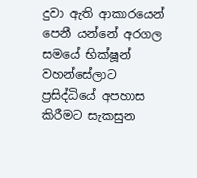දුවා ඇති ආකාරයෙන් පෙනී යන්නේ අරගල සමයේ භික්ෂූන් වහන්සේලාට ප්‍රසිද්ධියේ අපහාස කිරීමට සැකසුන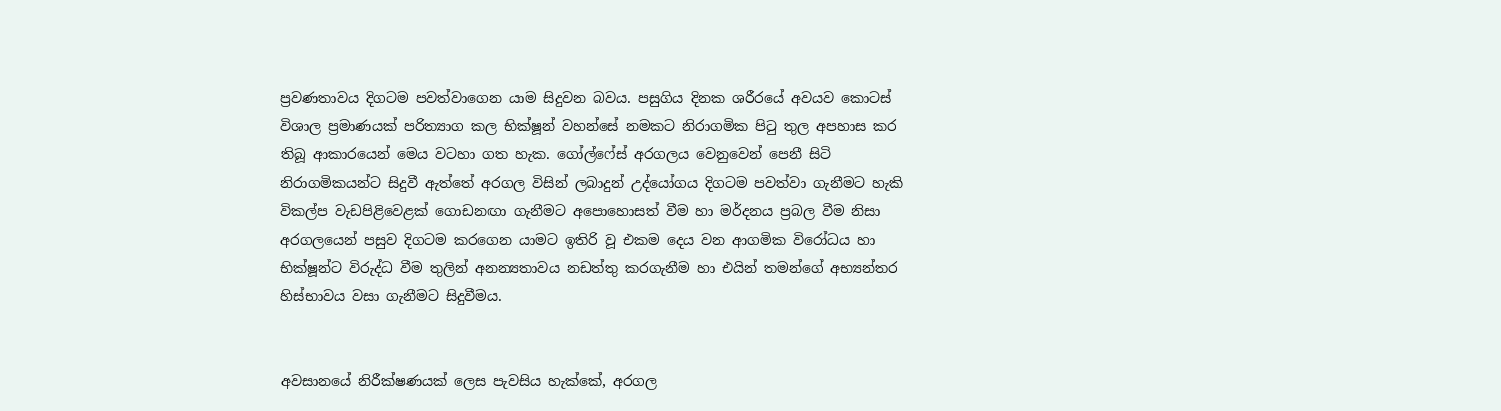ප්‍රවණතාවය දිගටම පවත්වාගෙන යාම සිදුවන බවය. පසුගිය දිනක ශරීරයේ අවයව කොටස් විශාල ප්‍රමාණයක් පරිත්‍යාග කල භික්ෂූන් වහන්සේ නමකට නිරාගමික පිටු තුල අපහාස කර තිබූ ආකාරයෙන් මෙය වටහා ගත හැක. ගෝල්ෆේස් අරගලය වෙනුවෙන් පෙනී සිටි නිරාගමිකයන්ට සිදුවී ඇත්තේ අරගල විසින් ලබාදුන් උද්යෝගය දිගටම පවත්වා ගැනීමට හැකි විකල්ප වැඩපිළිවෙළක් ගොඩනඟා ගැනීමට අපොහොසත් වීම හා මර්දනය ප්‍රබල වීම නිසා අරගලයෙන් පසුව දිගටම කරගෙන යාමට ඉතිරි වූ එකම දෙය වන ආගමික විරෝධය හා  භික්ෂූන්ට විරුද්ධ වීම තුලින් අනන්‍යතාවය නඩත්තු කරගැනීම හා එයින් තමන්ගේ අභ්‍යන්තර හිස්භාවය වසා ගැනීමට සිදුවීමය.


අවසානයේ නිරීක්ෂණයක් ලෙස පැවසිය හැක්කේ, අරගල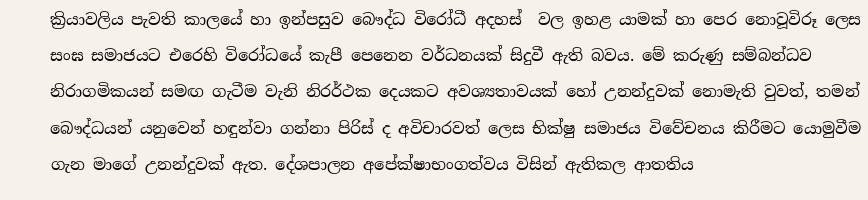ක්‍රියාවලිය පැවති කාලයේ හා ඉන්පසුව බෞද්ධ විරෝධී අදහස්  වල ඉහළ යාමක් හා පෙර නොවූවිරූ ලෙස සංඝ සමාජයට එරෙහි විරෝධයේ කැපී පෙනෙන වර්ධනයක් සිදුවී ඇති බවය. මේ කරුණු සම්බන්ධව නිරාගමිකයන් සමඟ ගැටීම වැනි නිරර්ථක දෙයකට අවශ්‍යතාවයක් හෝ උනන්දුවක් නොමැති වුවත්, තමන් බෞද්ධයන් යනුවෙන් හඳුන්වා ගන්නා පිරිස් ද අවිචාරවත් ලෙස භික්ෂු සමාජය විවේචනය කිරීමට යොමුවීම ගැන මාගේ උනන්දුවක් ඇත. දේශපාලන අපේක්ෂාභංගත්වය විසින් ඇතිකල ආතතිය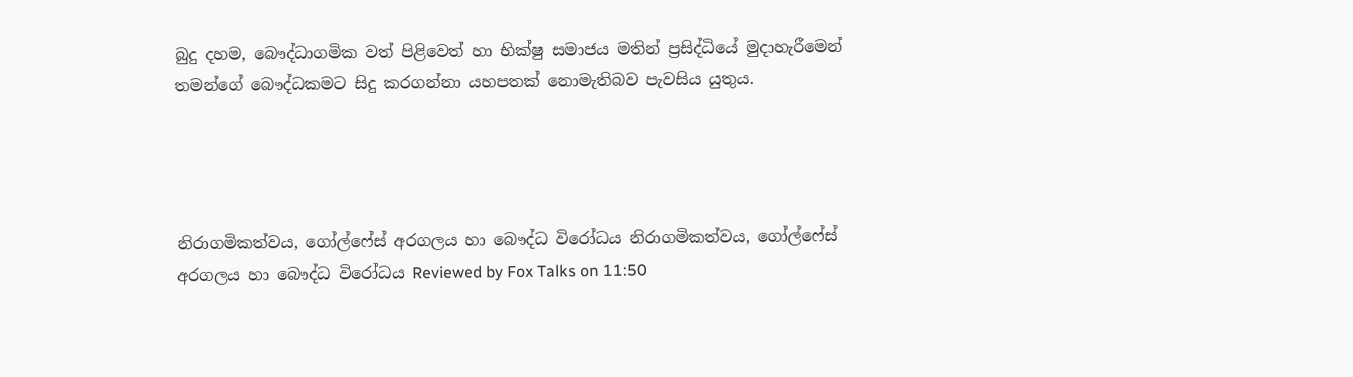බුදු දහම, බෞද්ධාගමික වත් පිළිවෙත් හා භික්ෂු සමාජය මතින් ප්‍රසිද්ධියේ මුදාහැරීමෙන් තමන්ගේ බෞද්ධකමට සිදු කරගන්නා යහපතක් නොමැතිබව පැවසිය යුතුය.




නිරාගමිකත්වය, ගෝල්ෆේස් අරගලය හා බෞද්ධ විරෝධය නිරාගමිකත්වය, ගෝල්ෆේස් අරගලය හා බෞද්ධ විරෝධය Reviewed by Fox Talks on 11:50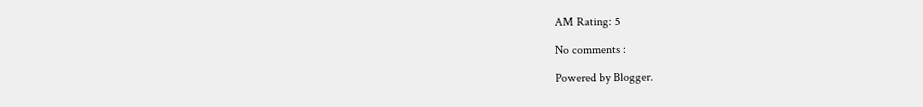AM Rating: 5

No comments :

Powered by Blogger.